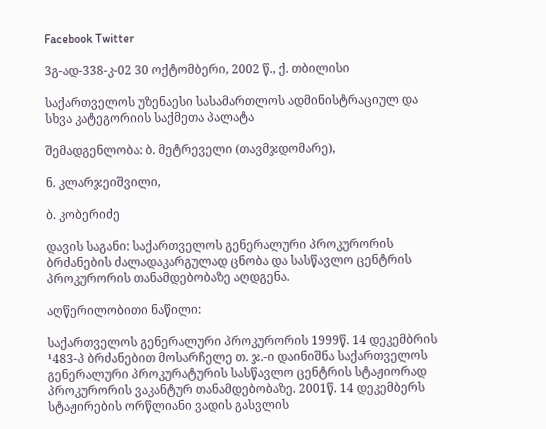Facebook Twitter

3გ-ად-338-კ-02 30 ოქტომბერი, 2002 წ., ქ. თბილისი

საქართველოს უზენაესი სასამართლოს ადმინისტრაციულ და სხვა კატეგორიის საქმეთა პალატა

შემადგენლობა: ბ. მეტრეველი (თავმჯდომარე),

ნ. კლარჯეიშვილი,

ბ. კობერიძე

დავის საგანი: საქართველოს გენერალური პროკურორის ბრძანების ძალადაკარგულად ცნობა და სასწავლო ცენტრის პროკურორის თანამდებობაზე აღდგენა.

აღწერილობითი ნაწილი:

საქართველოს გენერალური პროკურორის 1999წ. 14 დეკემბრის ¹483-პ ბრძანებით მოსარჩელე თ. ჯ.-ი დაინიშნა საქართველოს გენერალური პროკურატურის სასწავლო ცენტრის სტაჟიორად პროკურორის ვაკანტურ თანამდებობაზე. 2001წ. 14 დეკემბერს სტაჟირების ორწლიანი ვადის გასვლის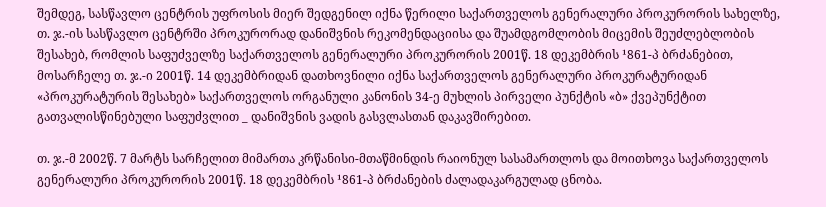შემდეგ, სასწავლო ცენტრის უფროსის მიერ შედგენილ იქნა წერილი საქართველოს გენერალური პროკურორის სახელზე, თ. ჯ.-ის სასწავლო ცენტრში პროკურორად დანიშვნის რეკომენდაციისა და შუამდგომლობის მიცემის შეუძლებლობის შესახებ, რომლის საფუძველზე საქართველოს გენერალური პროკურორის 2001წ. 18 დეკემბრის ¹861-პ ბრძანებით, მოსარჩელე თ. ჯ.-ი 2001წ. 14 დეკემბრიდან დათხოვნილი იქნა საქართველოს გენერალური პროკურატურიდან «პროკურატურის შესახებ» საქართველოს ორგანული კანონის 34-ე მუხლის პირველი პუნქტის «ბ» ქვეპუნქტით გათვალისწინებული საფუძვლით _ დანიშვნის ვადის გასვლასთან დაკავშირებით.

თ. ჯ.-მ 2002წ. 7 მარტს სარჩელით მიმართა კრწანისი-მთაწმინდის რაიონულ სასამართლოს და მოითხოვა საქართველოს გენერალური პროკურორის 2001წ. 18 დეკემბრის ¹861-პ ბრძანების ძალადაკარგულად ცნობა.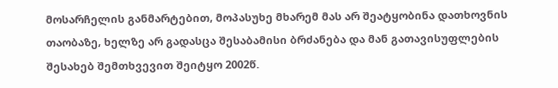მოსარჩელის განმარტებით, მოპასუხე მხარემ მას არ შეატყობინა დათხოვნის თაობაზე, ხელზე არ გადასცა შესაბამისი ბრძანება და მან გათავისუფლების შესახებ შემთხვევით შეიტყო 2002წ.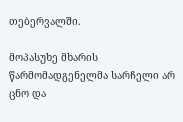თებერვალში.

მოპასუხე მხარის წარმომადგენელმა სარჩელი არ ცნო და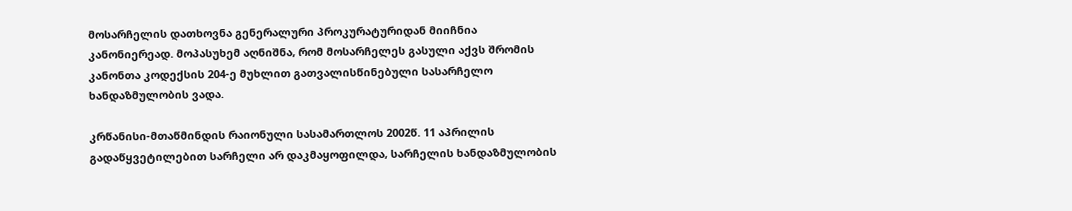მოსარჩელის დათხოვნა გენერალური პროკურატურიდან მიიჩნია კანონიერეად. მოპასუხემ აღნიშნა, რომ მოსარჩელეს გასული აქვს შრომის კანონთა კოდექსის 204-ე მუხლით გათვალისწინებული სასარჩელო ხანდაზმულობის ვადა.

კრწანისი-მთაწმინდის რაიონული სასამართლოს 2002წ. 11 აპრილის გადაწყვეტილებით სარჩელი არ დაკმაყოფილდა, სარჩელის ხანდაზმულობის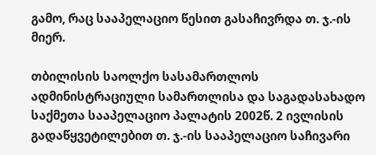გამო, რაც სააპელაციო წესით გასაჩივრდა თ. ჯ.-ის მიერ.

თბილისის საოლქო სასამართლოს ადმინისტრაციული სამართლისა და საგადასახადო საქმეთა სააპელაციო პალატის 2002წ. 2 ივლისის გადაწყვეტილებით თ. ჯ.-ის სააპელაციო საჩივარი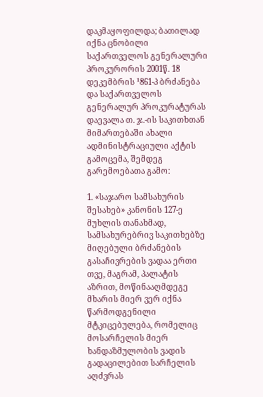დაკმაყოფილდა; ბათილად იქნა ცნობილი საქართველოს გენერალური პროკურორის 2001წ. 18 დეკემბრის ¹861-პ ბრძანება და საქართველოს გენერალურ პროკურატურას დაევალა თ. ჯ.-ის საკითხთან მიმართებაში ახალი ადმინისტრაციული აქტის გამოცემა, შემდეგ გარემოებათა გამო:

1. «საჯარო სამსახურის შესახებ» კანონის 127-ე მუხლის თანახმად, სამსახურებრივ საკითხებზე მიღებული ბრძანების გასაჩივრების ვადაა ერთი თვე, მაგრამ, პალატის აზრით, მოწინააღმდეგე მხარის მიერ ვერ იქნა წარმოდგენილი მტკიცებულება, რომელიც მოსარჩელის მიერ ხანდაზმულობის ვადის გადაცილებით სარჩელის აღძვრას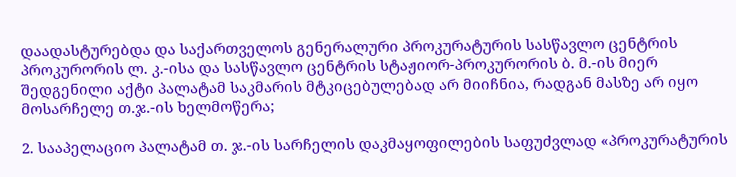დაადასტურებდა და საქართველოს გენერალური პროკურატურის სასწავლო ცენტრის პროკურორის ლ. კ.-ისა და სასწავლო ცენტრის სტაჟიორ-პროკურორის ბ. მ.-ის მიერ შედგენილი აქტი პალატამ საკმარის მტკიცებულებად არ მიიჩნია, რადგან მასზე არ იყო მოსარჩელე თ.ჯ.-ის ხელმოწერა;

2. სააპელაციო პალატამ თ. ჯ.-ის სარჩელის დაკმაყოფილების საფუძვლად «პროკურატურის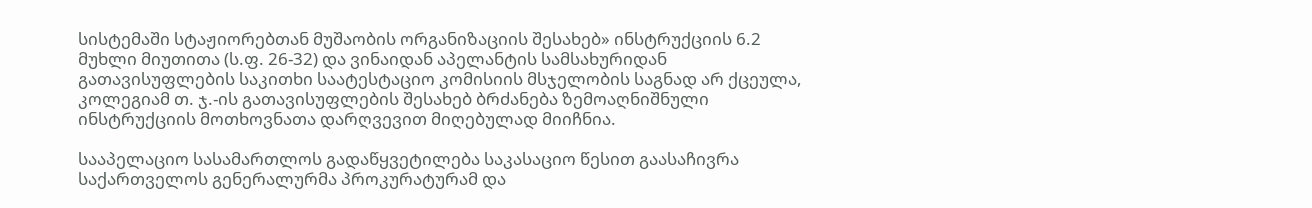სისტემაში სტაჟიორებთან მუშაობის ორგანიზაციის შესახებ» ინსტრუქციის 6.2 მუხლი მიუთითა (ს.ფ. 26-32) და ვინაიდან აპელანტის სამსახურიდან გათავისუფლების საკითხი საატესტაციო კომისიის მსჯელობის საგნად არ ქცეულა, კოლეგიამ თ. ჯ.-ის გათავისუფლების შესახებ ბრძანება ზემოაღნიშნული ინსტრუქციის მოთხოვნათა დარღვევით მიღებულად მიიჩნია.

სააპელაციო სასამართლოს გადაწყვეტილება საკასაციო წესით გაასაჩივრა საქართველოს გენერალურმა პროკურატურამ და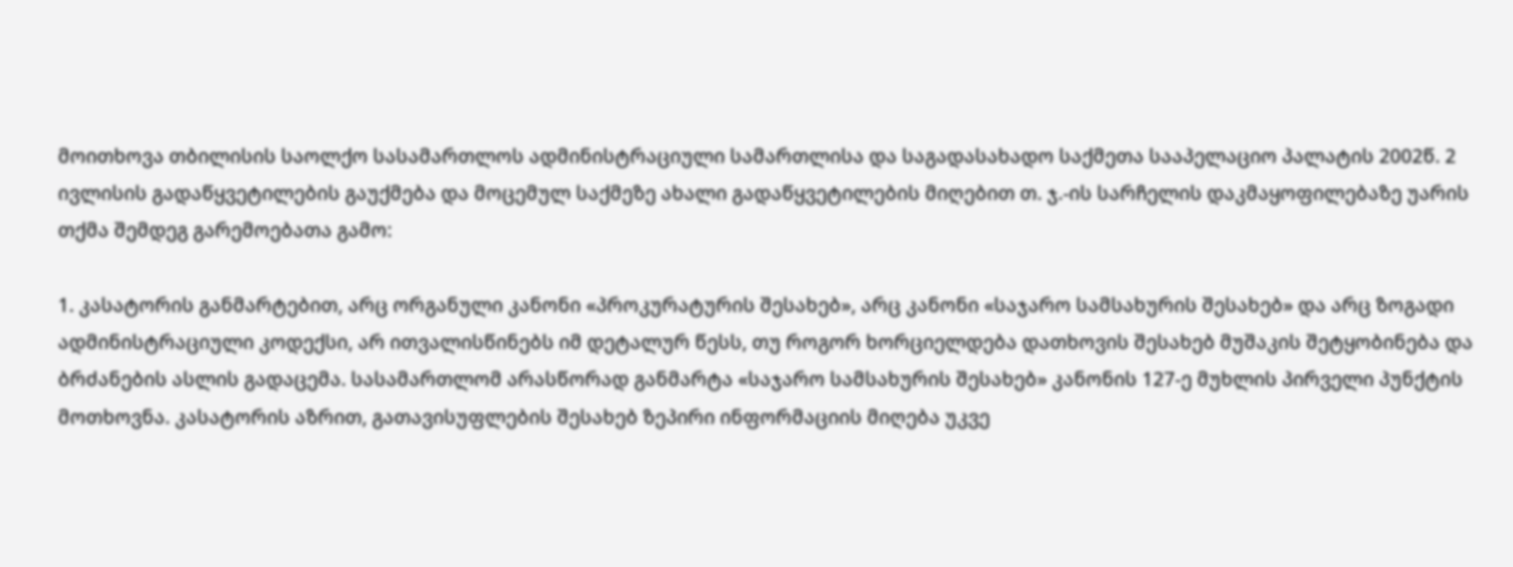მოითხოვა თბილისის საოლქო სასამართლოს ადმინისტრაციული სამართლისა და საგადასახადო საქმეთა სააპელაციო პალატის 2002წ. 2 ივლისის გადაწყვეტილების გაუქმება და მოცემულ საქმეზე ახალი გადაწყვეტილების მიღებით თ. ჯ.-ის სარჩელის დაკმაყოფილებაზე უარის თქმა შემდეგ გარემოებათა გამო:

1. კასატორის განმარტებით, არც ორგანული კანონი «პროკურატურის შესახებ», არც კანონი «საჯარო სამსახურის შესახებ» და არც ზოგადი ადმინისტრაციული კოდექსი, არ ითვალისწინებს იმ დეტალურ წესს, თუ როგორ ხორციელდება დათხოვის შესახებ მუშაკის შეტყობინება და ბრძანების ასლის გადაცემა. სასამართლომ არასწორად განმარტა «საჯარო სამსახურის შესახებ» კანონის 127-ე მუხლის პირველი პუნქტის მოთხოვნა. კასატორის აზრით, გათავისუფლების შესახებ ზეპირი ინფორმაციის მიღება უკვე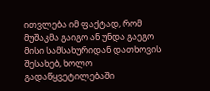ითვლება იმ ფაქტად, რომ მუშაკმა გაიგო ან უნდა გაეგო მისი სამსახურიდან დათხოვის შესახებ, ხოლო გადაწყვეტილებაში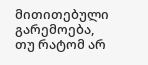მითითებული გარემოება, თუ რატომ არ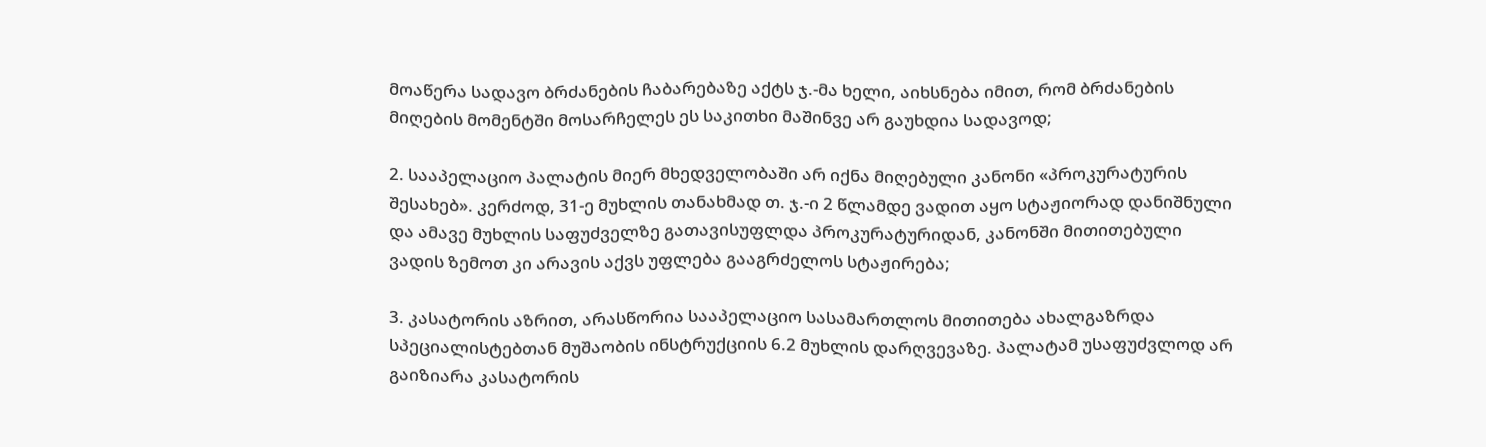მოაწერა სადავო ბრძანების ჩაბარებაზე აქტს ჯ.-მა ხელი, აიხსნება იმით, რომ ბრძანების მიღების მომენტში მოსარჩელეს ეს საკითხი მაშინვე არ გაუხდია სადავოდ;

2. სააპელაციო პალატის მიერ მხედველობაში არ იქნა მიღებული კანონი «პროკურატურის შესახებ». კერძოდ, 31-ე მუხლის თანახმად თ. ჯ.-ი 2 წლამდე ვადით აყო სტაჟიორად დანიშნული და ამავე მუხლის საფუძველზე გათავისუფლდა პროკურატურიდან, კანონში მითითებული ვადის ზემოთ კი არავის აქვს უფლება გააგრძელოს სტაჟირება;

3. კასატორის აზრით, არასწორია სააპელაციო სასამართლოს მითითება ახალგაზრდა სპეციალისტებთან მუშაობის ინსტრუქციის 6.2 მუხლის დარღვევაზე. პალატამ უსაფუძვლოდ არ გაიზიარა კასატორის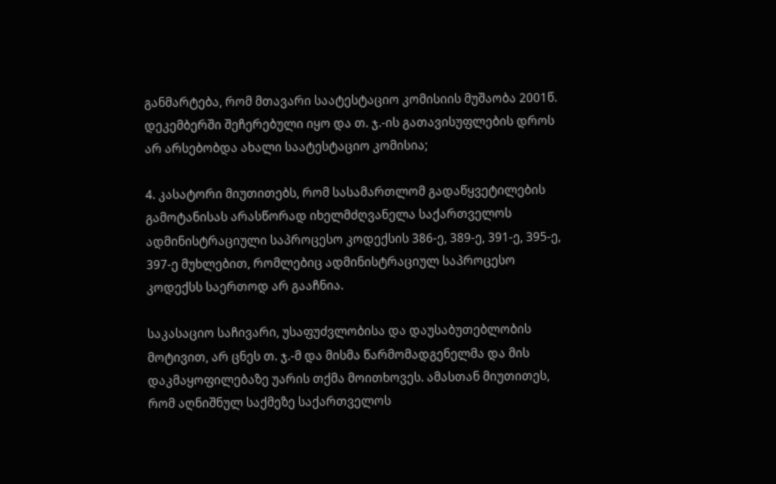განმარტება, რომ მთავარი საატესტაციო კომისიის მუშაობა 2001წ. დეკემბერში შეჩერებული იყო და თ. ჯ.-ის გათავისუფლების დროს არ არსებობდა ახალი საატესტაციო კომისია;

4. კასატორი მიუთითებს, რომ სასამართლომ გადაწყვეტილების გამოტანისას არასწორად იხელმძღვანელა საქართველოს ადმინისტრაციული საპროცესო კოდექსის 386-ე, 389-ე, 391-ე, 395-ე, 397-ე მუხლებით, რომლებიც ადმინისტრაციულ საპროცესო კოდექსს საერთოდ არ გააჩნია.

საკასაციო საჩივარი, უსაფუძვლობისა და დაუსაბუთებლობის მოტივით, არ ცნეს თ. ჯ.-მ და მისმა წარმომადგენელმა და მის დაკმაყოფილებაზე უარის თქმა მოითხოვეს. ამასთან მიუთითეს, რომ აღნიშნულ საქმეზე საქართველოს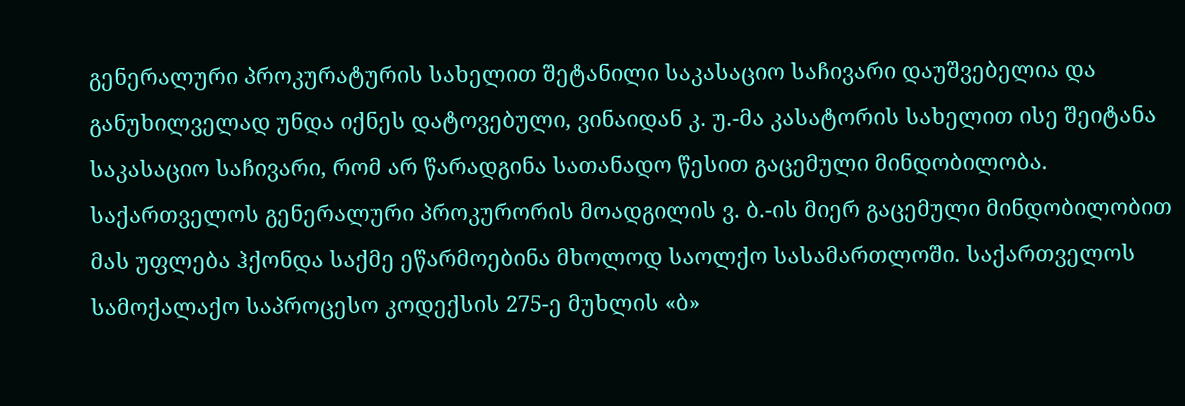გენერალური პროკურატურის სახელით შეტანილი საკასაციო საჩივარი დაუშვებელია და განუხილველად უნდა იქნეს დატოვებული, ვინაიდან კ. უ.-მა კასატორის სახელით ისე შეიტანა საკასაციო საჩივარი, რომ არ წარადგინა სათანადო წესით გაცემული მინდობილობა. საქართველოს გენერალური პროკურორის მოადგილის ვ. ბ.-ის მიერ გაცემული მინდობილობით მას უფლება ჰქონდა საქმე ეწარმოებინა მხოლოდ საოლქო სასამართლოში. საქართველოს სამოქალაქო საპროცესო კოდექსის 275-ე მუხლის «ბ»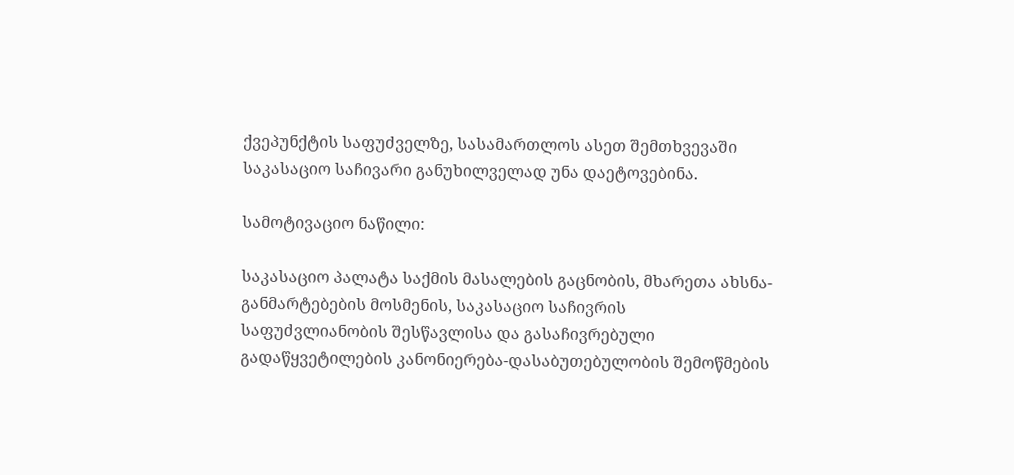ქვეპუნქტის საფუძველზე, სასამართლოს ასეთ შემთხვევაში საკასაციო საჩივარი განუხილველად უნა დაეტოვებინა.

სამოტივაციო ნაწილი:

საკასაციო პალატა საქმის მასალების გაცნობის, მხარეთა ახსნა-განმარტებების მოსმენის, საკასაციო საჩივრის საფუძვლიანობის შესწავლისა და გასაჩივრებული გადაწყვეტილების კანონიერება-დასაბუთებულობის შემოწმების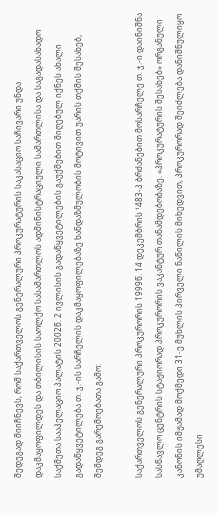შედეგად მიიჩნევს, რომ საქართველოს გენერალური პროკურატურის საკასაციო საჩივარი უნდა დაკმაყოფილდეს და თბილისის საოლქო სასამართლოს ადმინისტრაციული სამართლისა და საგადასახადო საქმეთა სააპელაციო პალატის 2002წ. 2 ივლისის გადაწყვეტილების გაუქმებით მიღებულ იქნეს ახალი გადაწყვეტილება თ. ჯ.-ის სარჩელის დაკმაყოფილებაზე ხანდაზმულობის მოტივით უარის თქმის შესახებ, შემდეგ გარემოებათა გამო:

საქართველოს გენერალური პროკურორის 1999წ. 14 დეკემბრის ¹483-პ ბრძანებით მოსარჩელე თ. ჯ.-ი დაინიშნა სასწავლო ცენტრის სტაჟიორად პროკურორის ვაკანტურ თანამდებობაზე. «პროკურატურის შესახებ» ორგანული კანონის იმჟამად მოქმედი 31-ე მუხლის პირველი ნაწილის მიხედვით, პროკურორად შეიძლება დანიშნულიყო უმაღლესი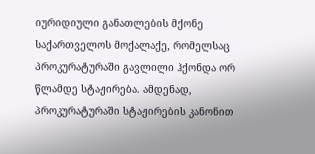იურიდიული განათლების მქონე საქართველოს მოქალაქე, რომელსაც პროკურატურაში გავლილი ჰქონდა ორ წლამდე სტაჟირება. ამდენად, პროკურატურაში სტაჟირების კანონით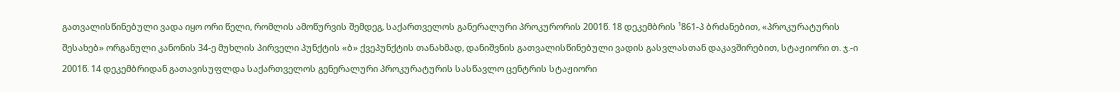გათვალისწინებული ვადა იყო ორი წელი, რომლის ამოწურვის შემდეგ, საქართველოს განერალური პროკურორის 2001წ. 18 დეკემბრის ¹861-პ ბრძანებით, «პროკურატურის შესახებ» ორგანული კანონის 34-ე მუხლის პირველი პუნქტის «ბ» ქვეპუნქტის თანახმად, დანიშვნის გათვალისწინებული ვადის გასვლასთან დაკავშირებით, სტაჟიორი თ. ჯ.-ი 2001წ. 14 დეკემბრიდან გათავისუფლდა საქართველოს გენერალური პროკურატურის სასწავლო ცენტრის სტაჟიორი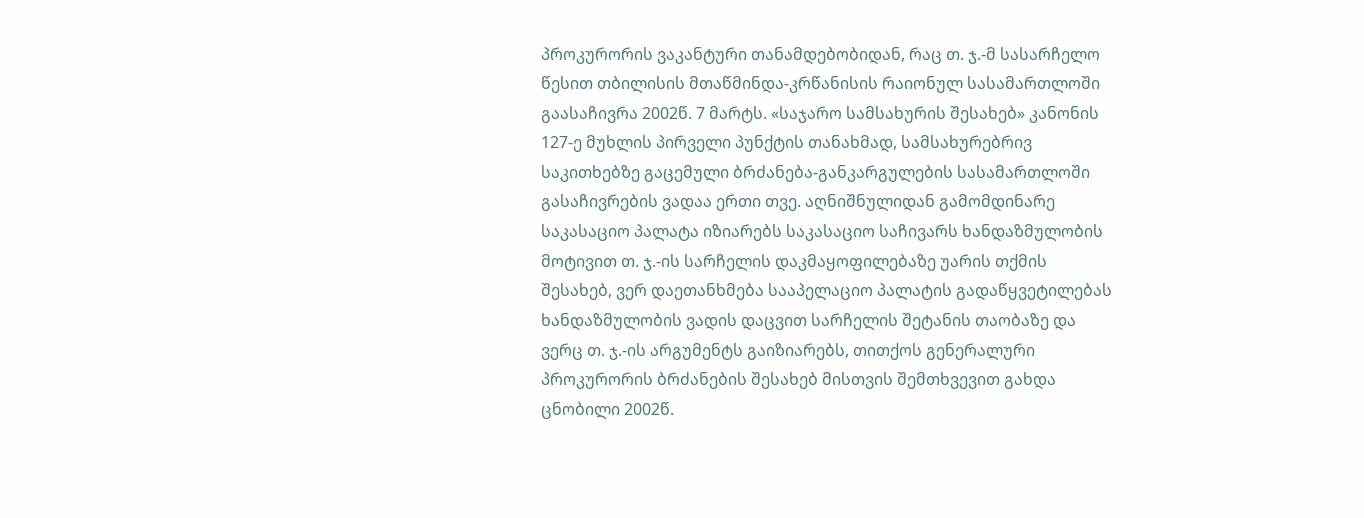პროკურორის ვაკანტური თანამდებობიდან, რაც თ. ჯ.-მ სასარჩელო წესით თბილისის მთაწმინდა-კრწანისის რაიონულ სასამართლოში გაასაჩივრა 2002წ. 7 მარტს. «საჯარო სამსახურის შესახებ» კანონის 127-ე მუხლის პირველი პუნქტის თანახმად, სამსახურებრივ საკითხებზე გაცემული ბრძანება-განკარგულების სასამართლოში გასაჩივრების ვადაა ერთი თვე. აღნიშნულიდან გამომდინარე საკასაციო პალატა იზიარებს საკასაციო საჩივარს ხანდაზმულობის მოტივით თ. ჯ.-ის სარჩელის დაკმაყოფილებაზე უარის თქმის შესახებ, ვერ დაეთანხმება სააპელაციო პალატის გადაწყვეტილებას ხანდაზმულობის ვადის დაცვით სარჩელის შეტანის თაობაზე და ვერც თ. ჯ.-ის არგუმენტს გაიზიარებს, თითქოს გენერალური პროკურორის ბრძანების შესახებ მისთვის შემთხვევით გახდა ცნობილი 2002წ.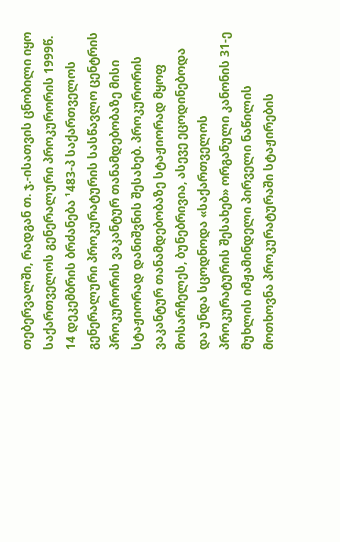თებერვალში, რადგან თ. ჯ.-ისათვის ცნობილი იყო საქართველოს გენერალური პროკურორის 1999წ. 14 დეკემბრის ბრძანება ¹483-პ საქართველოს გენერალური პროკურატურის სასწავლო ცენტრის პროკურორის ვაკანტურ თანამდებობაზე მისი სტაჟიორად დანიშვნის შესახებ. პროკურორის ვაკანტურ თანამდებობაზე სტაჟიორად მყოფ მოსარჩელეს, ბუნებრივია, ასევე ეცოდინებოდა და უნდა სცოდნოდა «საქართველოს პროკურატურის შესახებ» ორგანული კანონის 31-ე მუხლის იმჟამინდელი პირველი ნაწილის მოთხოვნა პროკურატურაში სტაჟირების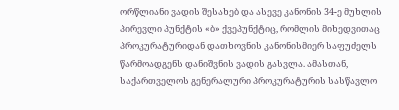ორწლიანი ვადის შესახებ და ასევე კანონის 34-ე მუხლის პირევლი პუნქტის «ბ» ქვეპუნქტიც, რომლის მიხედვითაც პროკურატურიდან დათხოვნის კანონისმიერ საფუძელს წარმოადგენს დანიშვნის ვადის გასვლა. ამასთან, საქართველოს გენერალური პროკურატურის სასწავლო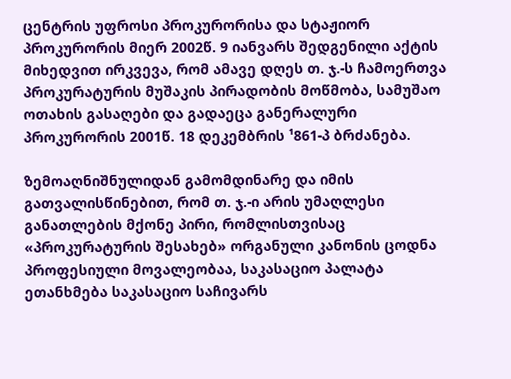ცენტრის უფროსი პროკურორისა და სტაჟიორ პროკურორის მიერ 2002წ. 9 იანვარს შედგენილი აქტის მიხედვით ირკვევა, რომ ამავე დღეს თ. ჯ.-ს ჩამოერთვა პროკურატურის მუშაკის პირადობის მოწმობა, სამუშაო ოთახის გასაღები და გადაეცა განერალური პროკურორის 2001წ. 18 დეკემბრის ¹861-პ ბრძანება.

ზემოაღნიშნულიდან გამომდინარე და იმის გათვალისწინებით, რომ თ. ჯ.-ი არის უმაღლესი განათლების მქონე პირი, რომლისთვისაც «პროკურატურის შესახებ» ორგანული კანონის ცოდნა პროფესიული მოვალეობაა, საკასაციო პალატა ეთანხმება საკასაციო საჩივარს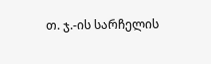თ. ჯ.-ის სარჩელის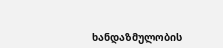ხანდაზმულობის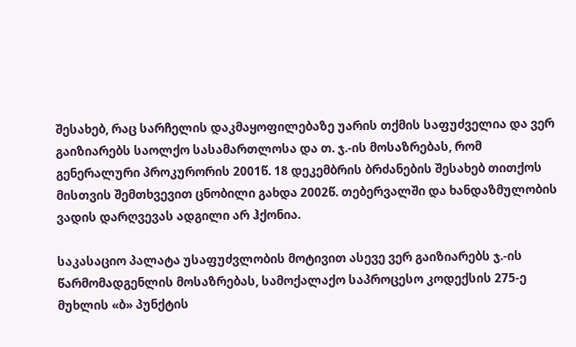შესახებ, რაც სარჩელის დაკმაყოფილებაზე უარის თქმის საფუძველია და ვერ გაიზიარებს საოლქო სასამართლოსა და თ. ჯ.-ის მოსაზრებას, რომ გენერალური პროკურორის 2001წ. 18 დეკემბრის ბრძანების შესახებ თითქოს მისთვის შემთხვევით ცნობილი გახდა 2002წ. თებერვალში და ხანდაზმულობის ვადის დარღვევას ადგილი არ ჰქონია.

საკასაციო პალატა უსაფუძვლობის მოტივით ასევე ვერ გაიზიარებს ჯ.-ის წარმომადგენლის მოსაზრებას, სამოქალაქო საპროცესო კოდექსის 275-ე მუხლის «ბ» პუნქტის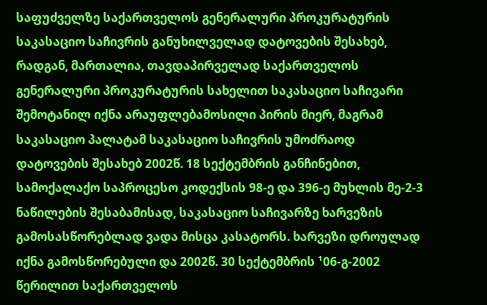საფუძველზე საქართველოს გენერალური პროკურატურის საკასაციო საჩივრის განუხილველად დატოვების შესახებ, რადგან, მართალია, თავდაპირველად საქართველოს გენერალური პროკურატურის სახელით საკასაციო საჩივარი შემოტანილ იქნა არაუფლებამოსილი პირის მიერ, მაგრამ საკასაციო პალატამ საკასაციო საჩივრის უმოძრაოდ დატოვების შესახებ 2002წ. 18 სექტემბრის განჩინებით, სამოქალაქო საპროცესო კოდექსის 98-ე და 396-ე მუხლის მე-2-3 ნაწილების შესაბამისად, საკასაციო საჩივარზე ხარვეზის გამოსასწორებლად ვადა მისცა კასატორს. ხარვეზი დროულად იქნა გამოსწორებული და 2002წ. 30 სექტემბრის ¹06-გ-2002 წერილით საქართველოს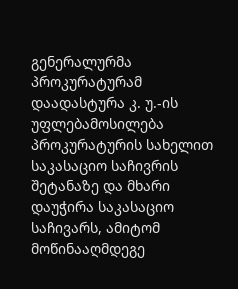გენერალურმა პროკურატურამ დაადასტურა კ. უ.-ის უფლებამოსილება პროკურატურის სახელით საკასაციო საჩივრის შეტანაზე და მხარი დაუჭირა საკასაციო საჩივარს, ამიტომ მოწინააღმდეგე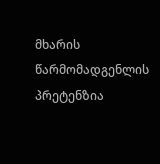მხარის წარმომადგენლის პრეტენზია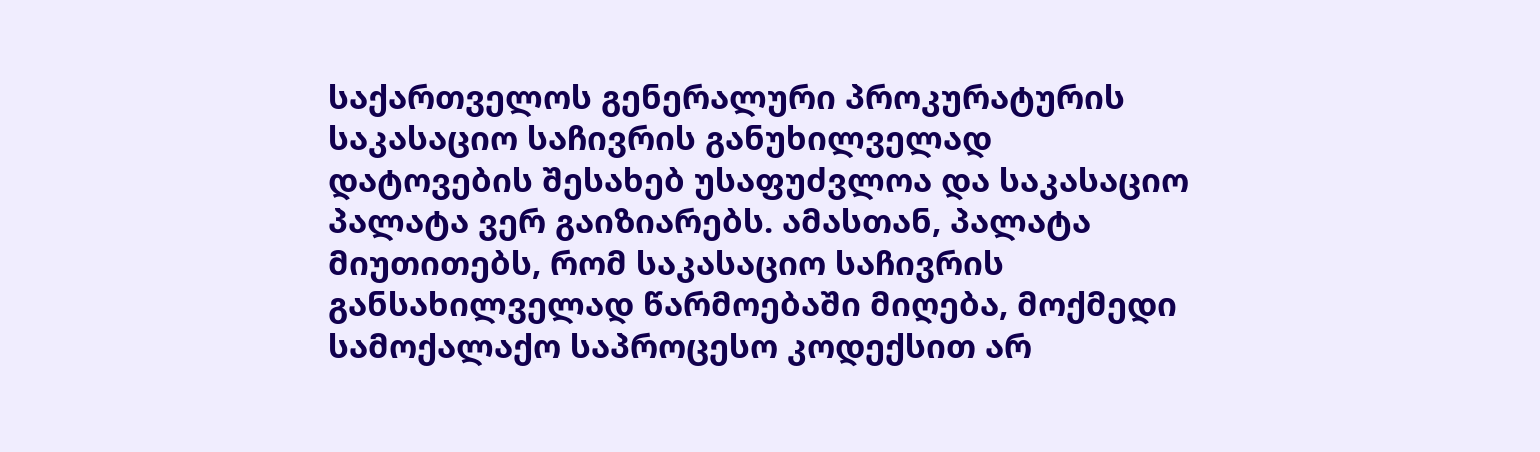საქართველოს გენერალური პროკურატურის საკასაციო საჩივრის განუხილველად დატოვების შესახებ უსაფუძვლოა და საკასაციო პალატა ვერ გაიზიარებს. ამასთან, პალატა მიუთითებს, რომ საკასაციო საჩივრის განსახილველად წარმოებაში მიღება, მოქმედი სამოქალაქო საპროცესო კოდექსით არ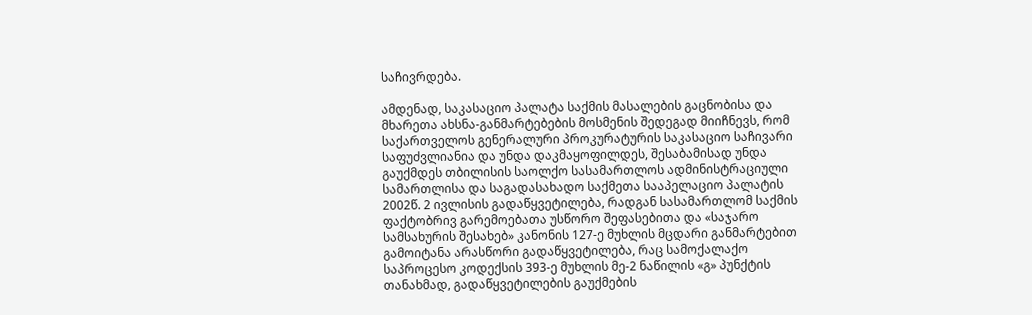საჩივრდება.

ამდენად, საკასაციო პალატა საქმის მასალების გაცნობისა და მხარეთა ახსნა-განმარტებების მოსმენის შედეგად მიიჩნევს, რომ საქართველოს გენერალური პროკურატურის საკასაციო საჩივარი საფუძვლიანია და უნდა დაკმაყოფილდეს, შესაბამისად უნდა გაუქმდეს თბილისის საოლქო სასამართლოს ადმინისტრაციული სამართლისა და საგადასახადო საქმეთა სააპელაციო პალატის 2002წ. 2 ივლისის გადაწყვეტილება, რადგან სასამართლომ საქმის ფაქტობრივ გარემოებათა უსწორო შეფასებითა და «საჯარო სამსახურის შესახებ» კანონის 127-ე მუხლის მცდარი განმარტებით გამოიტანა არასწორი გადაწყვეტილება, რაც სამოქალაქო საპროცესო კოდექსის 393-ე მუხლის მე-2 ნაწილის «გ» პუნქტის თანახმად, გადაწყვეტილების გაუქმების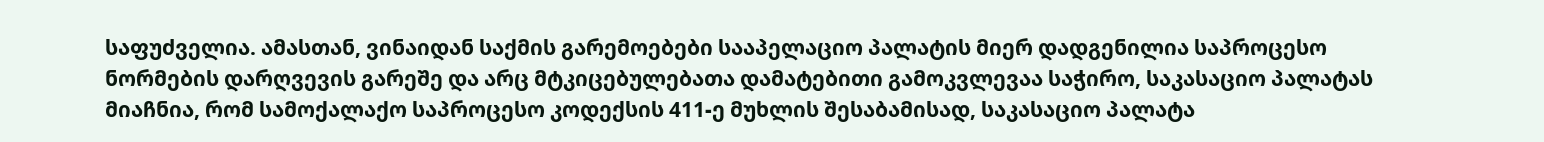საფუძველია. ამასთან, ვინაიდან საქმის გარემოებები სააპელაციო პალატის მიერ დადგენილია საპროცესო ნორმების დარღვევის გარეშე და არც მტკიცებულებათა დამატებითი გამოკვლევაა საჭირო, საკასაციო პალატას მიაჩნია, რომ სამოქალაქო საპროცესო კოდექსის 411-ე მუხლის შესაბამისად, საკასაციო პალატა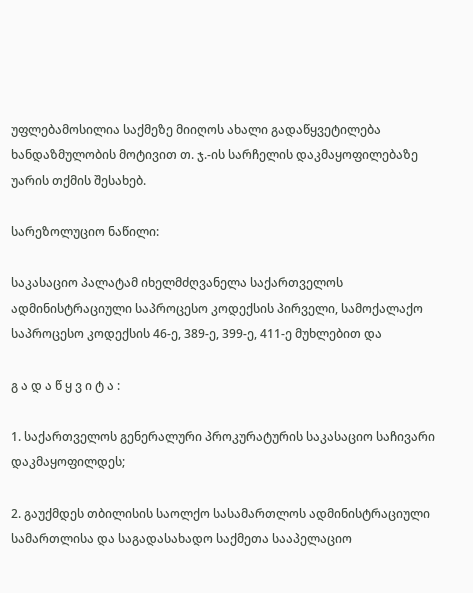უფლებამოსილია საქმეზე მიიღოს ახალი გადაწყვეტილება ხანდაზმულობის მოტივით თ. ჯ.-ის სარჩელის დაკმაყოფილებაზე უარის თქმის შესახებ.

სარეზოლუციო ნაწილი:

საკასაციო პალატამ იხელმძღვანელა საქართველოს ადმინისტრაციული საპროცესო კოდექსის პირველი, სამოქალაქო საპროცესო კოდექსის 46-ე, 389-ე, 399-ე, 411-ე მუხლებით და

გ ა დ ა წ ყ ვ ი ტ ა :

1. საქართველოს გენერალური პროკურატურის საკასაციო საჩივარი დაკმაყოფილდეს;

2. გაუქმდეს თბილისის საოლქო სასამართლოს ადმინისტრაციული სამართლისა და საგადასახადო საქმეთა სააპელაციო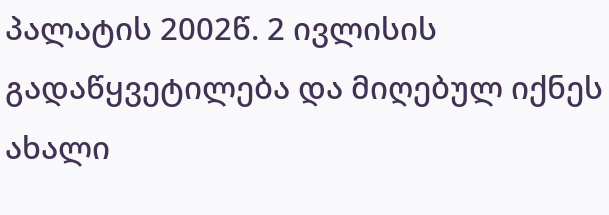პალატის 2002წ. 2 ივლისის გადაწყვეტილება და მიღებულ იქნეს ახალი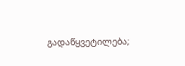გადაწყვეტილება;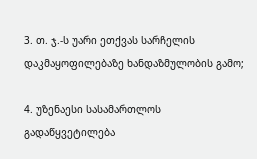3. თ. ჯ.-ს უარი ეთქვას სარჩელის დაკმაყოფილებაზე ხანდაზმულობის გამო;

4. უზენაესი სასამართლოს გადაწყვეტილება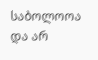საბოლოოა და არ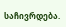საჩივრდება.